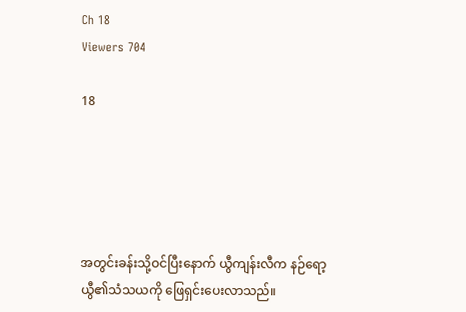Ch 18
Viewers 704

18





အတွင်းခန်းသို့ဝင်ပြီးနောက် ယွီကျန်းလီက နဉ်ရော့ယွီ၏သံသယကို ဖြေရှင်းပေးလာသည်။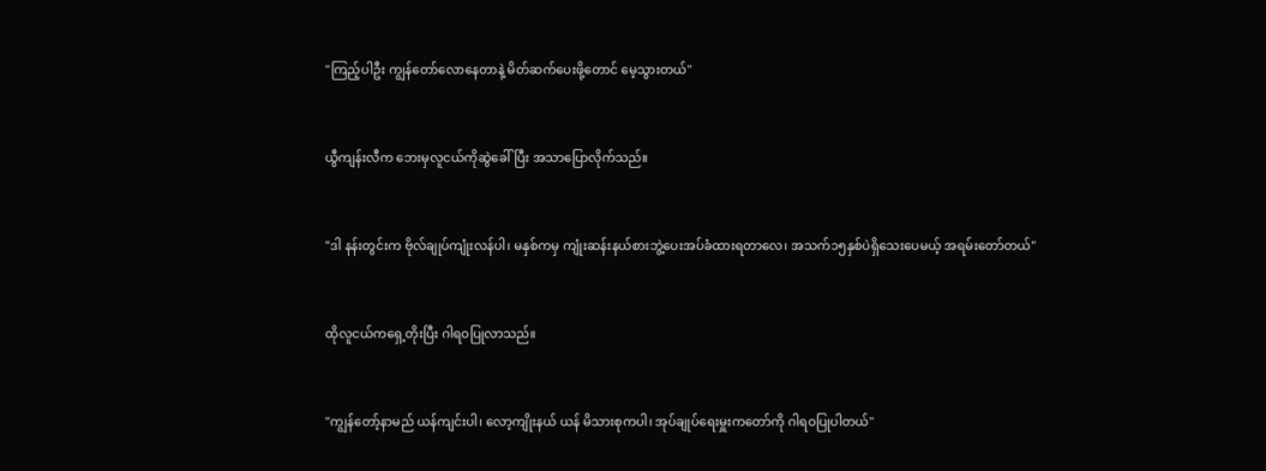"ကြည့်ပါဦး ကျွန်တော်လောနေတာနဲ့ မိတ်ဆက်ပေးဖို့တောင် မေ့သွားတယ်"



ယွီကျန်းလီက ဘေးမှလူငယ်ကိုဆွဲခေါ်ပြီး အသာပြောလိုက်သည်။



"ဒါ နန်းတွင်းက ဗိုလ်ချုပ်ကျုံးလန်ပါ၊ မနှစ်ကမှ ကျုံးဆန်းနယ်စားဘွဲ့ပေးအပ်ခံထားရတာလေ၊ အသက်၁၅နှစ်ပဲရှိသေးပေမယ့် အရမ်းတော်တယ်"



ထိုလူငယ်ကရှေ့တိုးပြီး ဂါရဝပြုလာသည်။



"ကျွန်တော့်နာမည် ယန်ကျင်းပါ၊ လော့ကျိုးနယ် ယန် မိသားစုကပါ၊ အုပ်ချုပ်ရေးမှူးကတော်ကို ဂါရဝပြုပါတယ်"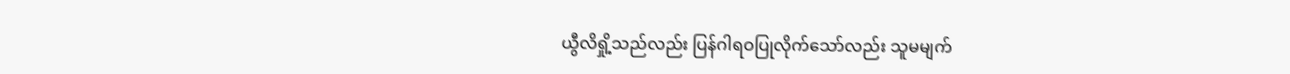ယွီလိရှို့သည်လည်း ပြန်ဂါရဝပြုလိုက်သော်လည်း သူမမျက်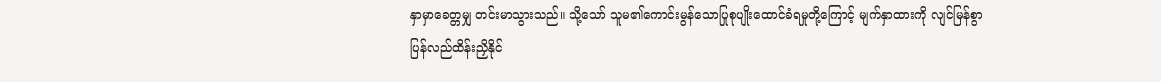နှာမှာခေတ္တမျှ တင်းမာသွားသည်။ သို့သော် သူမ၏ကောင်းမွန်သောပြုစုပျိုးထောင်ခံရမှုတို့ကြောင့် မျက်နှာထားကို လျင်မြန်စွာပြန်လည်ထိန်းညှိနိုင်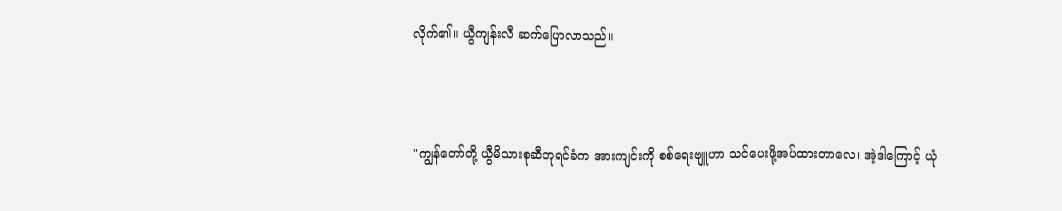လိုက်၏။ ယွီကျန်းလီ ဆက်ပြောလာသည်။



"ကျွန်တော်တို့ ယွီမိသားစု‌ဆီဘုရင်ခံက အားကျင်းကို စစ်ရေးဗျူဟာ သင်ပေးဖို့အပ်ထားတာလေ၊ အဲ့ဒါကြောင့် ယုံ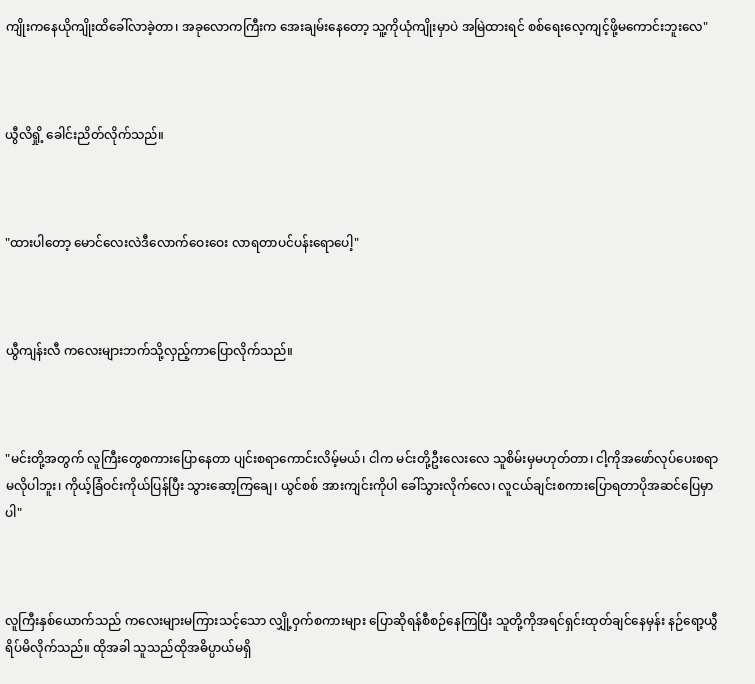ကျိုးကနေယိုကျိုးထိခေါ်လာခဲ့တာ၊ အခုလောကကြီးက အေးချမ်းနေတော့ သူ့ကိုယုံကျိုးမှာပဲ အမြဲထားရင် စစ်ရေးလေ့ကျင့်ဖို့မကောင်းဘူးလေ"



ယွီလိရှို့ ခေါင်းညိတ်လိုက်သည်။



"ထားပါတော့ မောင်လေးလဲဒီလောက်ဝေးဝေး လာရတာပင်ပန်းရောပေါ့"



ယွီကျန်းလီ ကလေးများဘက်သို့လှည့်ကာပြောလိုက်သည်။



"မင်းတို့အတွက် လူကြီးတွေစကားပြောနေတာ ပျင်းစရာကောင်းလိမ့်မယ်၊ ငါက မင်းတို့ဦးလေးလေ သူစိမ်းမှမဟုတ်တာ၊ ငါ့ကိုအဖော်လုပ်ပေးစရာမလိုပါဘူး၊ ကိုယ့်ခြံဝင်းကိုယ်ပြန်ပြီး သွားဆော့ကြချေ၊ ယွင်စစ် အားကျင်းကိုပါ ခေါ်သွားလိုက်လေ၊ လူငယ်ချင်းစကားပြောရတာပိုအဆင်ပြေမှာပါ"



လူကြီးနှစ်ယောက်သည် ကလေးများမကြားသင့်သော လျှို့ဝှက်စကားများ ပြောဆိုရန်စီစဉ်နေကြပြီး သူတို့ကိုအရင်ရှင်းထုတ်ချင်နေမှန်း နဉ်ရော့ယွီရိပ်မိလိုက်သည်။ ထိုအခါ သူသည်ထိုအဓိပ္ပာယ်မရှိ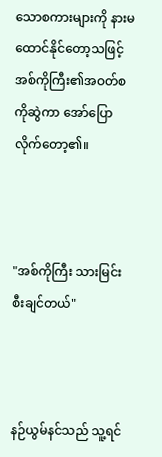သောစကားများကို နားမထောင်နိုင်တော့သဖြင့် အစ်ကိုကြီး၏အဝတ်စကိုဆွဲကာ အော်ပြောလိုက်တော့၏။



"အစ်ကိုကြီး သားမြင်းစီးချင်တယ်"



နဉ်ယွမ်နင်သည် သူ့ရင်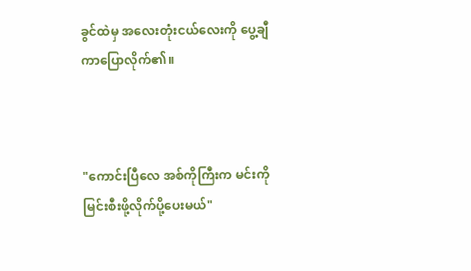ခွင်ထဲမှ အလေးတုံးငယ်လေးကို ပွေ့ချီကာပြောလိုက်၏။



"ကောင်းပြီလေ အစ်ကိုကြီးက မင်းကို မြင်းစီးဖို့လိုက်ပို့ပေးမယ်"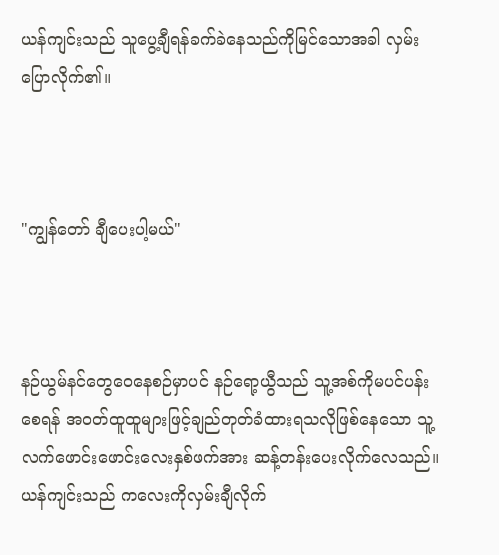ယန်ကျင်းသည် သူပွေ့ချီရန်ခက်ခဲနေသည်ကိုမြင်သောအခါ လှမ်းပြောလိုက်၏။



"ကျွန်တော် ချီပေးပါ့မယ်"



နဉ်ယွမ်နင်တွေဝေနေစဉ်မှာပင် နဉ်ရော့ယွီသည် သူ့အစ်ကိုမပင်ပန်းစေရန် အဝတ်ထူထူများဖြင့်ချည်တုတ်ခံထားရသလိုဖြစ်နေသော သူ့လက်ဖောင်းဖောင်းလေးနှစ်ဖက်အား ဆန့်တန်းပေးလိုက်လေသည်။ ယန်ကျင်းသည် ကလေးကိုလှမ်းချီလိုက်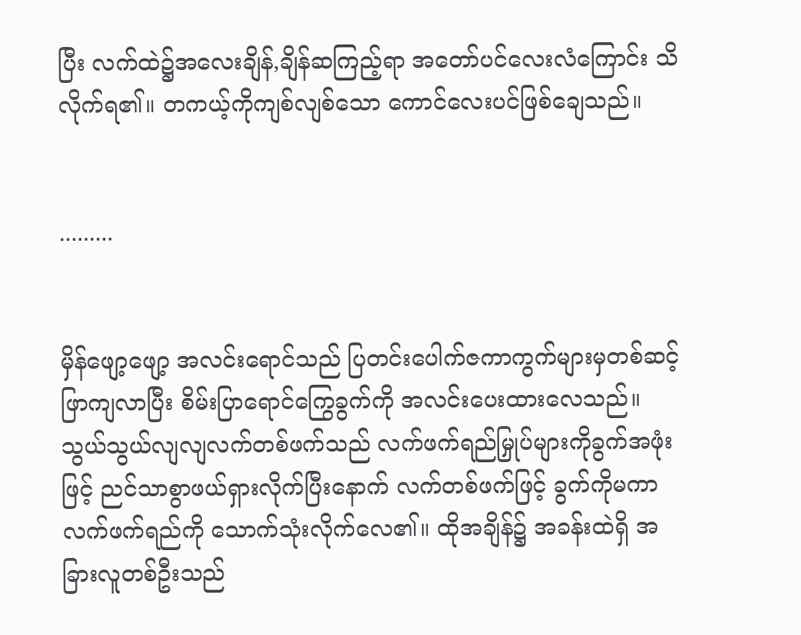ပြီး လက်ထဲ၌အလေးချိန်,ချိန်ဆကြည့်ရာ အတော်ပင်လေးလံကြောင်း သိလိုက်ရ၏။ တကယ့်ကိုကျစ်လျစ်သော ကောင်လေးပင်ဖြစ်ချေသည်။


.........


မှိန်ဖျော့ဖျော့ အလင်းရောင်သည် ပြတင်းပေါက်ဇကာကွက်များမှတစ်ဆင့်ဖြာကျလာပြီး စိမ်းပြာရောင်ကြွေခွက်ကို အလင်းပေးထားလေသည်။ သွယ်သွယ်လျလျလက်တစ်ဖက်သည် လက်ဖက်ရည်မြှုပ်များကိုခွက်အဖုံးဖြင့် ညင်သာစွာဖယ်ရှားလိုက်ပြီးနောက် လက်တစ်ဖက်ဖြင့် ခွက်ကိုမကာ လက်ဖက်ရည်ကို သောက်သုံးလိုက်လေ၏။ ထိုအချိန်၌ အခန်းထဲရှိ အခြားလူတစ်ဦးသည်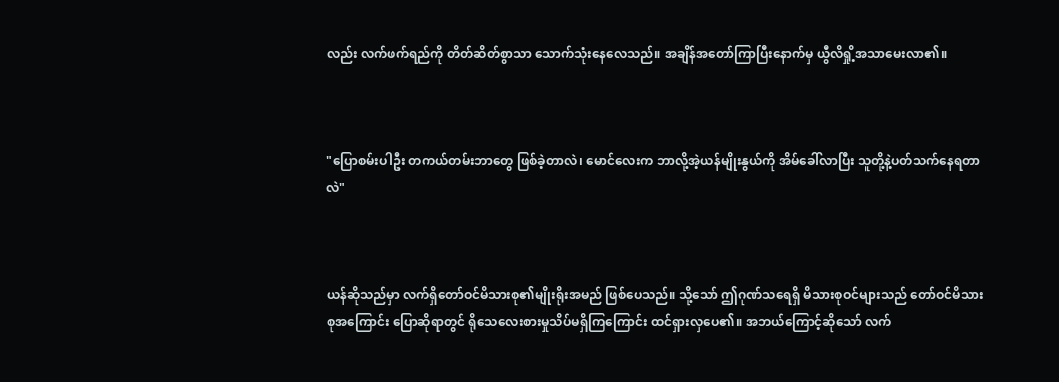လည်း လက်ဖက်ရည်ကို တိတ်ဆိတ်စွာသာ သောက်သုံးနေလေသည်။ အချိန်အတော်ကြာပြီးနောက်မှ ယွီလိရှို့အသာမေးလာ၏။



"ပြောစမ်းပါဦး တကယ်တမ်းဘာတွေ ဖြစ်ခဲ့တာလဲ၊ မောင်လေးက ဘာလို့အဲ့ယန်မျိုးနွယ်ကို အိမ်ခေါ်လာပြီး သူတို့နဲ့ပတ်သက်နေရတာလဲ"



ယန်ဆိုသည်မှာ လက်ရှိတော်ဝင်မိသားစု၏မျိုးရိုးအမည် ဖြစ်ပေသည်။ သို့သော် ဤဂုဏ်သရေရှိ မိသားစုဝင်များသည် တော်ဝင်မိသားစုအကြောင်း ပြောဆိုရာတွင် ရိုသေလေးစားမှုသိပ်မရှိကြကြောင်း ထင်ရှားလှပေ၏။ အဘယ်ကြောင့်ဆိုသော် လက်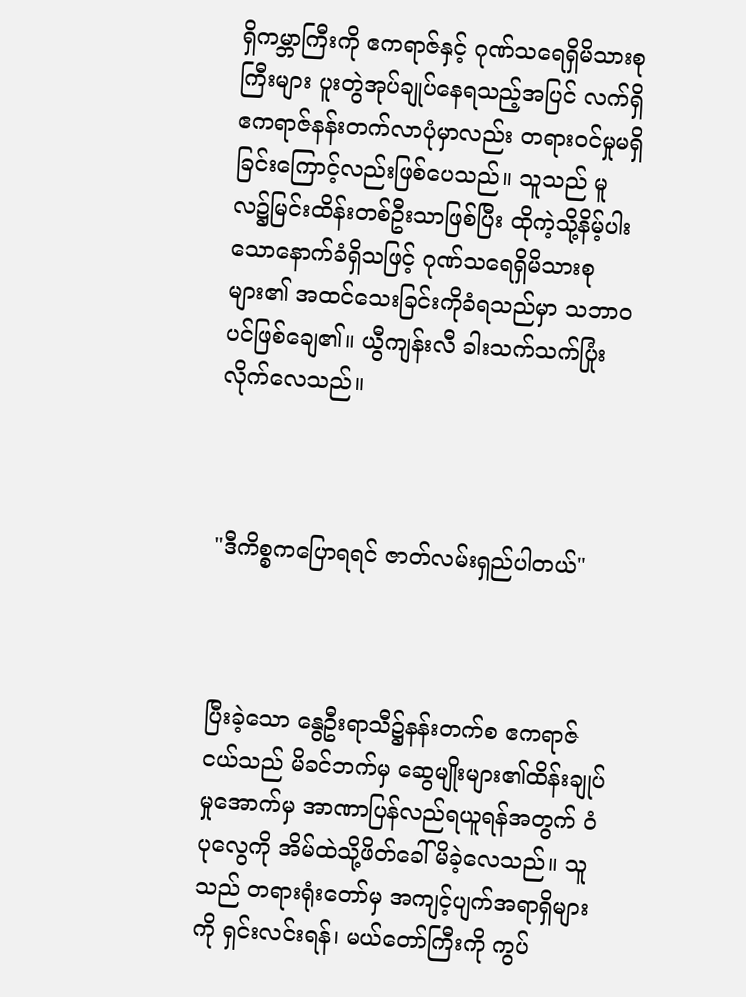ရှိကမ္ဘာကြီးကို ဧကရာဇ်နှင့် ဂုဏ်သရေရှိမိသားစုကြီးများ ပူးတွဲအုပ်ချုပ်နေရသည့်အပြင် လက်ရှိဧကရာဇ်နန်းတက်လာပုံမှာလည်း တရားဝင်မှုမရှိခြင်းကြောင့်လည်းဖြစ်ပေသည်။ သူသည် မူလ၌မြင်းထိန်းတစ်ဦးသာဖြစ်ပြီး ထိုကဲ့သို့နိမ့်ပါးသောနောက်ခံရှိသဖြင့် ဂုဏ်သရေရှိမိသားစုများ၏ အထင်သေးခြင်းကိုခံရသည်မှာ သဘာဝပင်ဖြစ်ချေ၏။ ယွီကျန်းလီ ခါးသက်သက်ပြုံးလိုက်လေသည်။



"ဒီကိစ္စကပြောရရင် ဇာတ်လမ်းရှည်ပါတယ်"



ပြီးခဲ့သော နွေဦးရာသီ၌နန်းတက်စ ဧကရာဇ်ငယ်သည် မိခင်ဘက်မှ ဆွေမျိုးများ၏ထိန်းချုပ်မှုအောက်မှ အာဏာပြန်လည်ရယူရန်အတွက် ဝံပုလွေကို အိမ်ထဲသို့ဖိတ်ခေါ်မိခဲ့လေသည်။ သူသည် တရားရုံးတော်မှ အကျင့်ပျက်အရာရှိများကို ရှင်းလင်းရန်၊ မယ်တော်ကြီးကို ကွပ်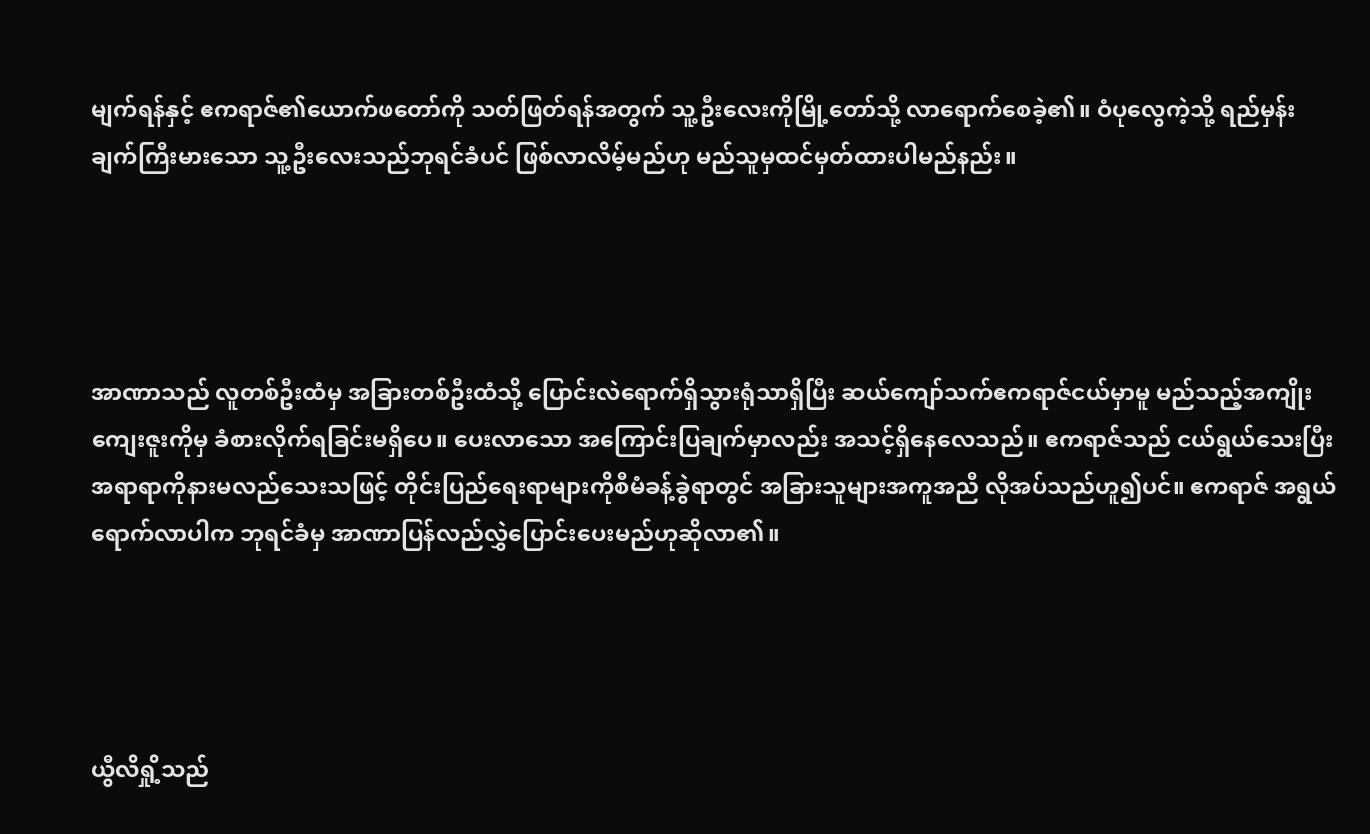မျက်ရန်နှင့် ဧကရာဇ်၏ယောက်ဖတော်ကို သတ်ဖြတ်ရန်အတွက် သူ့ဦးလေးကိုမြို့တော်သို့ လာရောက်စေခဲ့၏။ ဝံပုလွေကဲ့သို့ ရည်မှန်းချက်ကြီးမားသော သူ့ဦးလေးသည်ဘုရင်ခံပင် ဖြစ်လာလိမ့်မည်ဟု မည်သူမှထင်မှတ်ထားပါမည်နည်း။




အာဏာသည် လူတစ်ဦးထံမှ အခြားတစ်ဦးထံသို့ ပြောင်းလဲရောက်ရှိသွားရုံသာရှိပြီး ဆယ်ကျော်သက်ဧကရာဇ်ငယ်မှာမူ မည်သည့်အကျိုးကျေးဇူးကိုမှ ခံစားလိုက်ရခြင်းမရှိပေ။ ပေးလာသော အကြောင်းပြချက်မှာလည်း အသင့်ရှိနေလေသည်။ ဧကရာဇ်သည် ငယ်ရွယ်သေးပြီး အရာရာကိုနားမလည်သေးသဖြင့် တိုင်းပြည်ရေးရာများကိုစီမံခန့်ခွဲရာတွင် အခြားသူများအကူအညီ လိုအပ်သည်ဟူ၍ပင်။ ဧကရာဇ် အရွယ်ရောက်လာပါက ဘုရင်ခံမှ အာဏာပြန်လည်လွှဲပြောင်းပေးမည်ဟုဆိုလာ၏။




ယွီလိရှို့သည်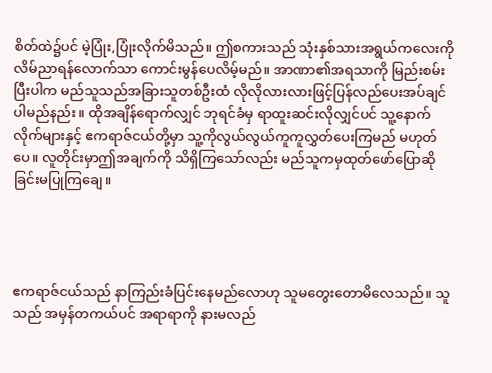စိတ်ထဲ၌ပင် မဲ့ပြုံး,ပြုံးလိုက်မိသည်။ ဤစကားသည် သုံးနှစ်သားအရွယ်ကလေးကို လိမ်ညာရန်လောက်သာ ကောင်းမွန်ပေလိမ့်မည်။ အာဏာ၏အရသာကို မြည်းစမ်းပြီးပါက မည်သူသည်အခြားသူတစ်ဦးထံ လိုလိုလားလားဖြင့်ပြန်လည်ပေးအပ်ချင်ပါမည်နည်း။ ထိုအချိန်ရောက်လျှင် ဘုရင်ခံမှ ရာထူးဆင်းလိုလျှင်ပင် သူ့နောက်လိုက်များနှင့် ဧကရာဇ်ငယ်တို့မှာ သူ့ကိုလွယ်လွယ်ကူကူလွှတ်ပေးကြမည် မဟုတ်ပေ။ လူတိုင်းမှာဤအချက်ကို သိရှိကြသော်လည်း မည်သူကမှထုတ်ဖော်ပြောဆိုခြင်းမပြုကြချေ။




ဧကရာဇ်ငယ်သည် နာကြည်းခံပြင်းနေမည်လောဟု သူမတွေးတောမိလေသည်။ သူသည် အမှန်တကယ်ပင် အရာရာကို နားမလည်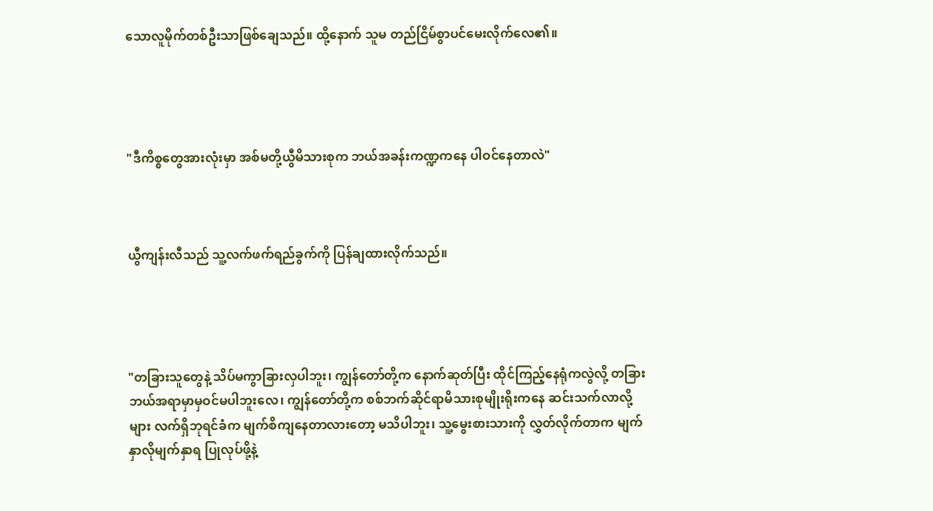သောလူမိုက်တစ်ဦးသာဖြစ်ချေသည်။ ထို့နောက် သူမ တည်ငြိမ်စွာပင်မေးလိုက်လေ၏။




"ဒီကိစ္စတွေအားလုံးမှာ အစ်မတို့ယွီမိသားစုက ဘယ်အခန်းကဏ္ဍကနေ ပါဝင်နေတာလဲ"



ယွီကျန်းလီသည် သူ့လက်ဖက်ရည်ခွက်ကို ပြန်ချထားလိုက်သည်။




"တခြားသူတွေနဲ့ သိပ်မကွာခြားလှပါဘူး၊ ကျွန်တော်တို့က နောက်ဆုတ်ပြီး ထိုင်ကြည့်နေရုံကလွဲလို့ တခြားဘယ်အရာမှာမှဝင်မပါဘူးလေ၊ ကျွန်တော်တို့က စစ်ဘက်ဆိုင်ရာမိသားစုမျိုးရိုးကနေ ဆင်းသက်လာလို့များ လက်ရှိဘုရင်ခံက မျက်စိကျနေတာလားတော့ မသိပါဘူး၊ သူ့မွေးစားသားကို လွှတ်လိုက်တာက မျက်နှာလိုမျက်နှာရ ပြုလုပ်ဖို့နဲ့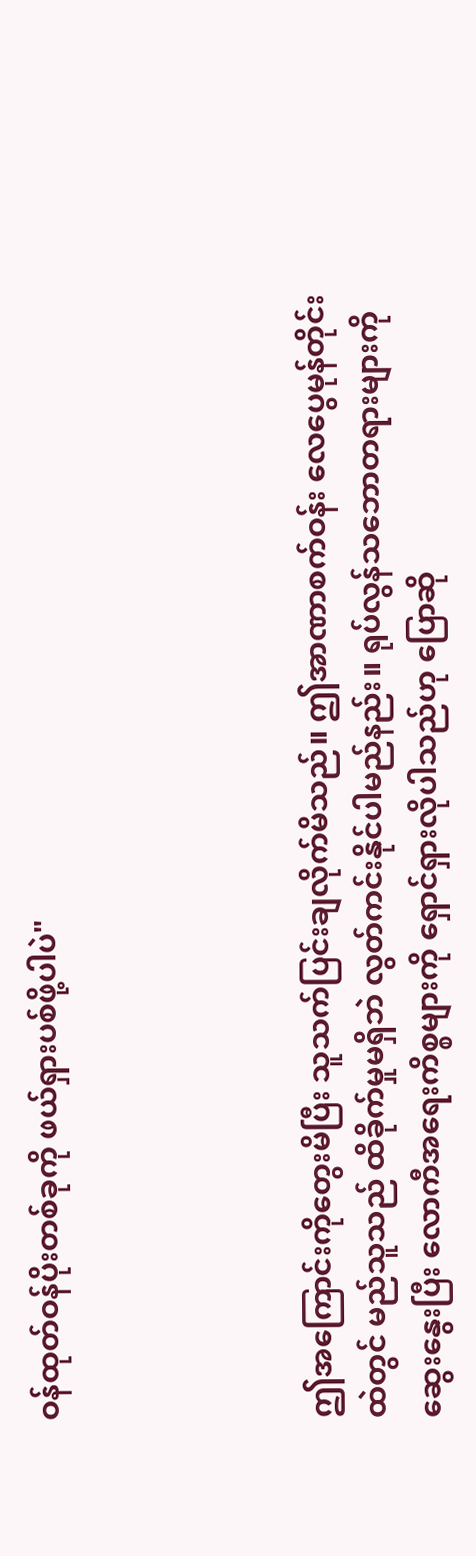ဝန်ထုတ်ဝန်ပိုးတစ်ခုကို ဖယ်ရှားပစ်ဖို့ပါပဲ"




ဤအကြောင်းကိုတွေးမိပြီး သူသက်ပြင်းချလိုက်မိသည်။ ဤအာဏာစက်ဝန်း လေပွေမုန်တိုင်းထဲတွင် မည်သူသည် ထိခိုက်မှုမရှိဘဲ လွတ်ကင်းနိုင်ပါမည်နည်း။ ရုပ်လွန်သဘောတရားများကို ဆွေးနွေးပြီး လောကီအရေးကိစ္စများကို ရှောင်ရှားလိုပါသည်ဟု ပြောဆို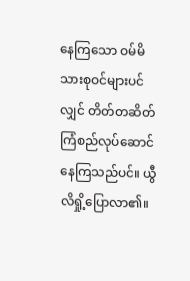နေကြသော ဝမ်မိသားစုဝင်များပင်လျှင် တိတ်တဆိတ် ကြံစည်လုပ်ဆောင်နေကြသည်ပင်။ ယွီလိရှို့ပြောလာ၏။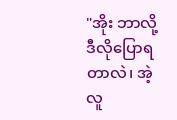"အိုး ဘာလို့ဒီလိုပြောရတာလဲ၊ အဲ့လူ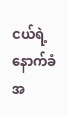ငယ်ရဲ့ နောက်ခံအ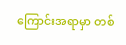ကြောင်းအရာမှာ တစ်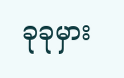ခုခုမှား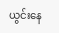ယွင်းနေ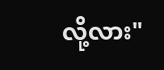လို့လား"